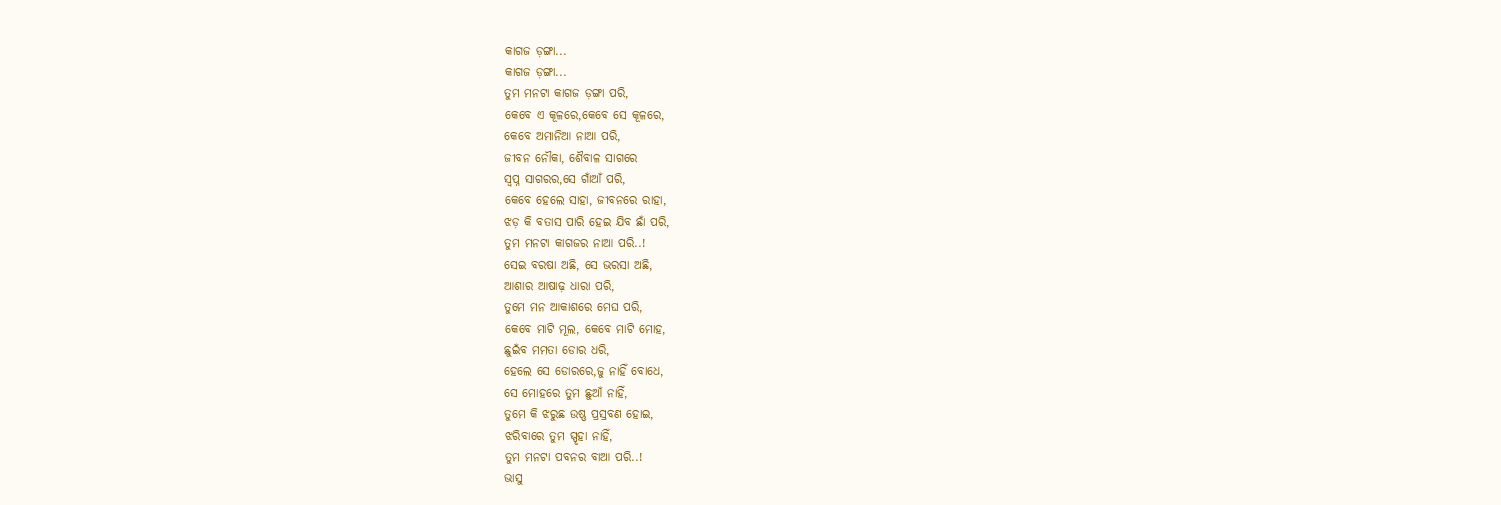କାଗଜ ଡ଼ଙ୍ଗା...
କାଗଜ ଡ଼ଙ୍ଗା...
ତୁମ ମନଟା କାଗଜ ଡ଼ଙ୍ଗା ପରି,
କେବେ ଏ କୂଳରେ,କେବେ ସେ କୂଳରେ,
କେବେ ଅମାନିଆ ନାଆ ପରି,
ଜୀବନ ନୌକା, ଶୈବାଳ ସାଗରେ
ସ୍ବପ୍ନ ସାଗରର,ସେ ଗାଁଆଁ ପରି,
କେବେ ହେଲେ ସାହା, ଜୀବନରେ ରାହା,
ଝଡ଼ କି ବତାସ ପାରି ହେଇ ଯିବ ଛାଁ ପରି,
ତୁମ ମନଟା କାଗଜର ନାଆ ପରି..!
ସେଇ ବରଷା ଅଛି, ସେ ଭରସା ଅଛି,
ଆଶାର ଆଷାଢ଼ ଧାରା ପରି,
ତୁମେ ମନ ଆକାଶରେ ମେଘ ପରି,
କେବେ ମାଟି ମୂଲ, କେବେ ମାଟି ମୋହ,
ଛୁଇଁବ ମମତା ଡୋର ଧରି,
ହେଲେ ସେ ଡୋରରେ,ଜୁ ନାହିଁ ବୋଧେ,
ସେ ମୋହରେ ତୁମ ଛୁଆଁ ନାହିଁ,
ତୁମେ କି ଝରୁଛ ଉଷ୍ଣ ପ୍ରସ୍ରବଣ ହୋଇ,
ଝରିବାରେ ତୁମ ସ୍ପୃହା ନାହିଁ,
ତୁମ ମନଟା ପବନର ବାଆ ପରି..!
ଭାସୁ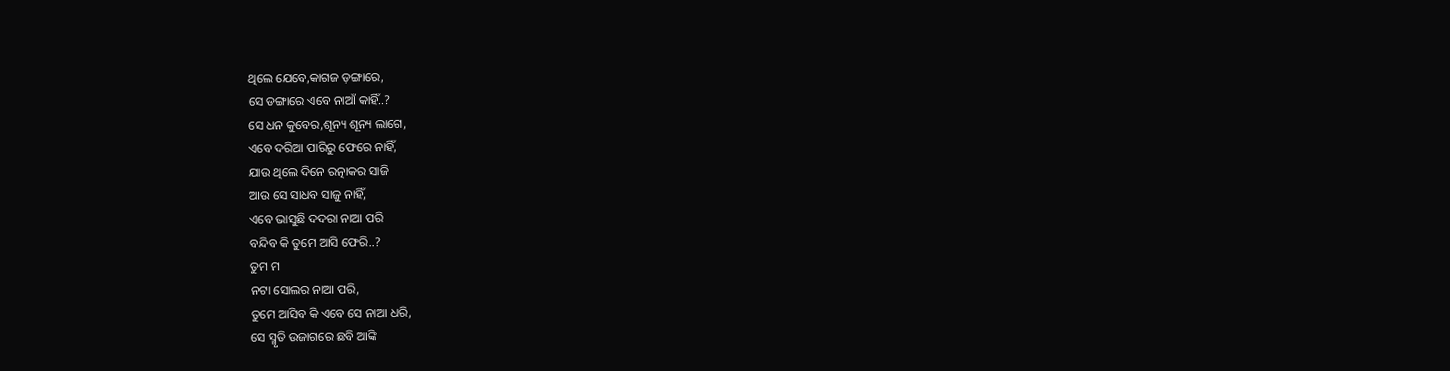ଥିଲେ ଯେବେ,କାଗଜ ଡ଼ଙ୍ଗାରେ,
ସେ ଡଙ୍ଗାରେ ଏବେ ନାଆଁ କାହିଁ..?
ସେ ଧନ କୁବେର,ଶୂନ୍ୟ ଶୂନ୍ୟ ଲାଗେ,
ଏବେ ଦରିଆ ପାରିରୁ ଫେରେ ନାହିଁ,
ଯାଉ ଥିଲେ ଦିନେ ରତ୍ନାକର ସାଜି
ଆଉ ସେ ସାଧବ ସାଜୁ ନାହିଁ,
ଏବେ ଭାସୁଛି ଦଦରା ନାଆ ପରି
ବନ୍ଦିବ କି ତୁମେ ଆସି ଫେରି..?
ତୁମ ମ
ନଟା ସୋଲର ନାଆ ପରି,
ତୁମେ ଆସିବ କି ଏବେ ସେ ନାଆ ଧରି,
ସେ ସ୍ମୃତି ଉଜାଗରେ ଛବି ଆଙ୍କି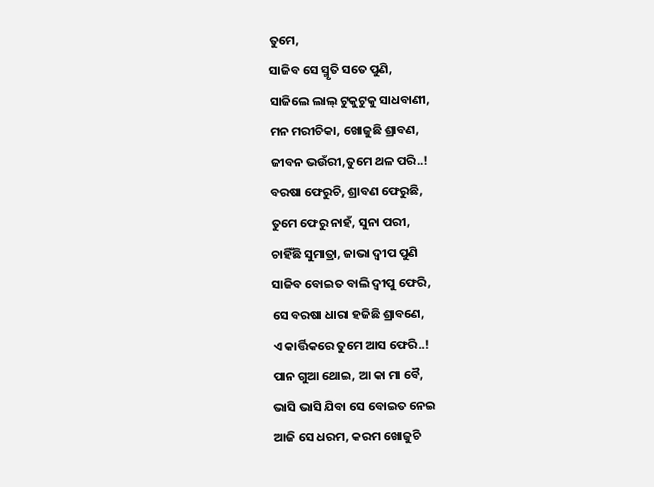ତୁମେ,
ସାଜିବ ସେ ସ୍ମୃତି ସତେ ପୁଣି,
ସାଜିଲେ ଲାଲ୍ ଟୁକୁଟୁକୁ ସାଧବାଣୀ,
ମନ ମରୀଚିକା, ଖୋଜୁଛି ଶ୍ରାବଣ,
ଜୀବନ ଭଉଁରୀ,ତୁମେ ଥଳ ପରି..!
ବରଷା ଫେରୁଚି, ଶ୍ରାବଣ ଫେରୁଛି,
ତୁମେ ଫେରୁ ନାହଁ, ସୁନା ପରୀ,
ଚାହିଁଛି ସୁମାତ୍ରା, ଜାଭା ଦ୍ବୀପ ପୁଣି
ସାଜିବ ବୋଇତ ବାଲି ଦ୍ବୀପୁ ଫେରି,
ସେ ବରଷା ଧାରା ହଜିଛି ଶ୍ରାବଣେ,
ଏ କାର୍ତ୍ତିକରେ ତୁମେ ଆସ ଫେରି..!
ପାନ ଗୁଆ ଥୋଇ, ଆ କା ମା ବୈ,
ଭାସି ଭାସି ଯିବା ସେ ବୋଇତ ନେଇ
ଆଜି ସେ ଧରମ, କରମ ଖୋଜୁଚି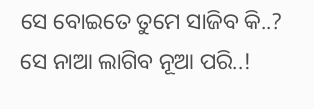ସେ ବୋଇତେ ତୁମେ ସାଜିବ କି..?
ସେ ନାଆ ଲାଗିବ ନୂଆ ପରି..!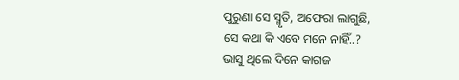ପୁରୁଣା ସେ ସ୍ମୃତି, ଅଫେରା ଲାଗୁଛି,
ସେ କଥା କି ଏବେ ମନେ ନାହିଁ..?
ଭାସୁ ଥିଲେ ଦିନେ କାଗଜ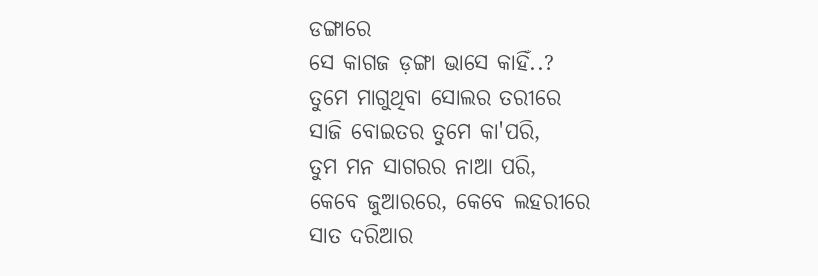ଡଙ୍ଗାରେ
ସେ କାଗଜ ଡ଼ଙ୍ଗା ଭାସେ କାହିଁ..?
ତୁମେ ମାଗୁଥିବା ସୋଲର ତରୀରେ
ସାଜି ବୋଇତର ତୁମେ କା'ପରି,
ତୁମ ମନ ସାଗରର ନାଆ ପରି,
କେବେ ଜୁଆରରେ, କେବେ ଲହରୀରେ
ସାତ ଦରିଆର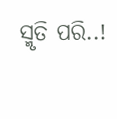ସ୍ମୃତି ପରି..!